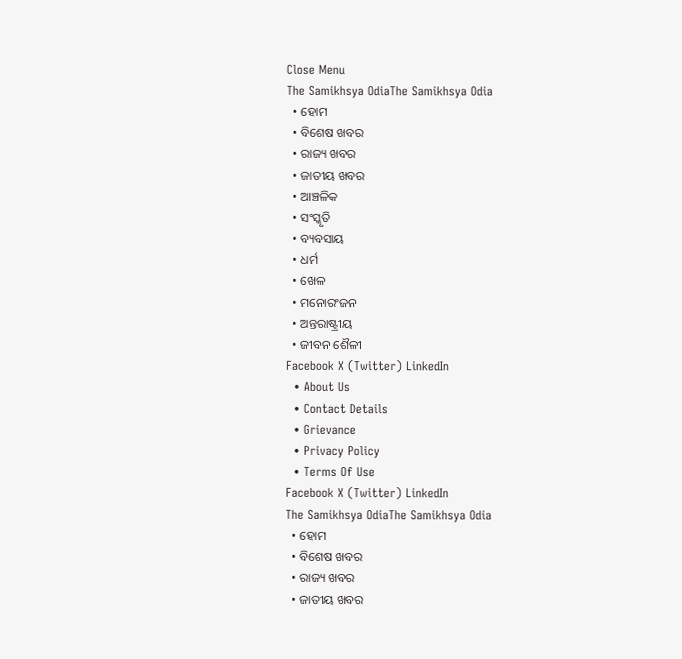Close Menu
The Samikhsya OdiaThe Samikhsya Odia
  • ହୋମ
  • ବିଶେଷ ଖବର
  • ରାଜ୍ୟ ଖବର
  • ଜାତୀୟ ଖବର
  • ଆଞ୍ଚଳିକ
  • ସଂସ୍କୃତି
  • ବ୍ୟବସାୟ
  • ଧର୍ମ
  • ଖେଳ
  • ମନୋରଂଜନ
  • ଅନ୍ତରାଷ୍ଟ୍ରୀୟ
  • ଜୀବନ ଶୈଳୀ
Facebook X (Twitter) LinkedIn
  • About Us
  • Contact Details
  • Grievance
  • Privacy Policy
  • Terms Of Use
Facebook X (Twitter) LinkedIn
The Samikhsya OdiaThe Samikhsya Odia
  • ହୋମ
  • ବିଶେଷ ଖବର
  • ରାଜ୍ୟ ଖବର
  • ଜାତୀୟ ଖବର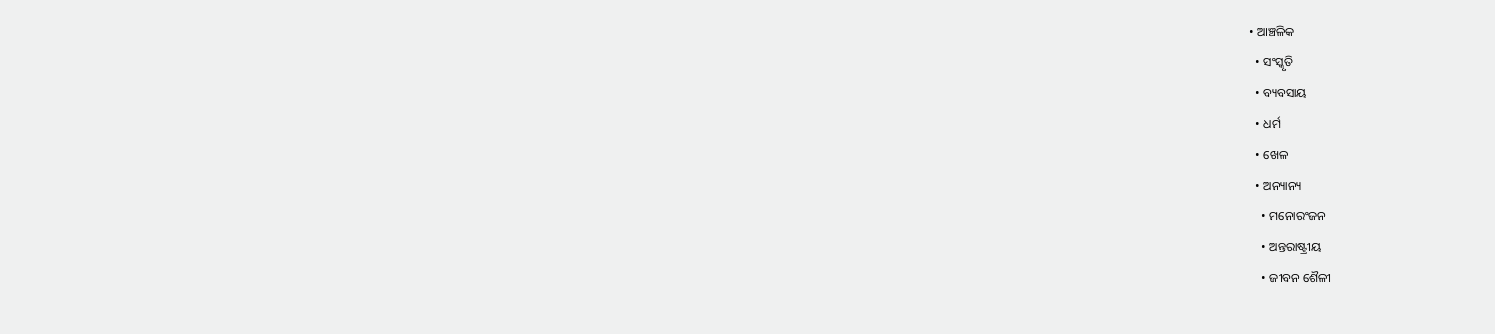• ଆଞ୍ଚଳିକ
  • ସଂସ୍କୃତି
  • ବ୍ୟବସାୟ
  • ଧର୍ମ
  • ଖେଳ
  • ଅନ୍ୟାନ୍ୟ
    • ମନୋରଂଜନ
    • ଅନ୍ତରାଷ୍ଟ୍ରୀୟ
    • ଜୀବନ ଶୈଳୀ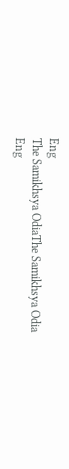Eng
The Samikhsya OdiaThe Samikhsya Odia
Eng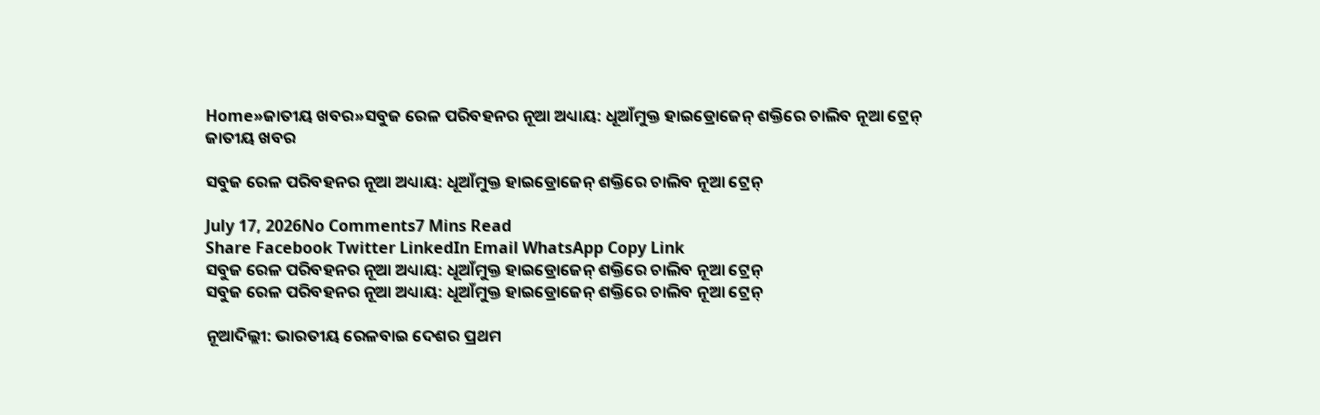Home»ଜାତୀୟ ଖବର»ସବୁଜ ରେଳ ପରିବହନର ନୂଆ ଅଧ୍ୟାୟ: ଧୂଆଁମୁକ୍ତ ହାଇଡ୍ରୋଜେନ୍ ଶକ୍ତିରେ ଚାଲିବ ନୂଆ ଟ୍ରେନ୍
ଜାତୀୟ ଖବର

ସବୁଜ ରେଳ ପରିବହନର ନୂଆ ଅଧ୍ୟାୟ: ଧୂଆଁମୁକ୍ତ ହାଇଡ୍ରୋଜେନ୍ ଶକ୍ତିରେ ଚାଲିବ ନୂଆ ଟ୍ରେନ୍

July 17, 2026No Comments7 Mins Read
Share Facebook Twitter LinkedIn Email WhatsApp Copy Link
ସବୁଜ ରେଳ ପରିବହନର ନୂଆ ଅଧ୍ୟାୟ: ଧୂଆଁମୁକ୍ତ ହାଇଡ୍ରୋଜେନ୍ ଶକ୍ତିରେ ଚାଲିବ ନୂଆ ଟ୍ରେନ୍
ସବୁଜ ରେଳ ପରିବହନର ନୂଆ ଅଧ୍ୟାୟ: ଧୂଆଁମୁକ୍ତ ହାଇଡ୍ରୋଜେନ୍ ଶକ୍ତିରେ ଚାଲିବ ନୂଆ ଟ୍ରେନ୍

ନୂଆଦିଲ୍ଲୀ: ଭାରତୀୟ ରେଳବାଇ ଦେଶର ପ୍ରଥମ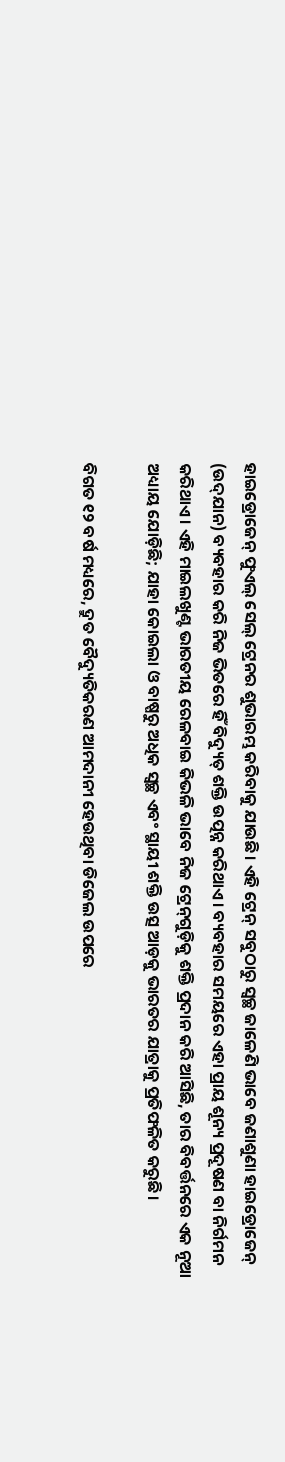ହାଇଡ୍ରୋଜେନ୍ ଫୁଏଲ୍ ସେଲ୍ ଟ୍ରେନର ଶୁଭାରମ୍ଭ କରିବାକୁ ଯାଉଛି। ଏହି ଟ୍ରେନ୍ ସବୁଠାରୁ ସ୍ୱଚ୍ଛ ଜାଳେଣି ଭାବେ ଜଣାଶୁଣା ହାଇଡ୍ରୋଜେନ୍ (ଉଦ୍‌ଯାନ) ବ୍ୟବହାର କରି ନିଜ ଭିତରେ ହିଁ ବିଦ୍ୟୁତ୍ ଶକ୍ତି ଉତ୍ପନ୍ନ କରିଥାଏ। ବ୍ୟବହାର ସମୟରେ ଏହା ପ୍ରାୟ ଶୂନ୍ୟ ପ୍ରଦୂଷଣ ବା ନିର୍ଗମନ କରିଥାଏ। ଏହି ମାଇଲଖୁଣ୍ଟ ଭାରତୀୟ ରେଳବାଇ କିଭଳି ଭାବେ ନିଜ ଟ୍ରେନ୍‌ଗୁଡ଼ିକୁ ଶକ୍ତି ପ୍ରଦାନ କରି ଆସିଛି, ତାର ବିବର୍ତ୍ତନରେ ଏକ ନୂଆ ଅଧ୍ୟାୟ ଯୋଡ଼ିଛି; ଯାହା କୋଇଲା ଓ ବାଷ୍ପରୁ ଅଧିକ ସ୍ୱଚ୍ଛ ଏବଂ ସ୍ଥାୟୀ ଶକ୍ତି ଉତ୍ସ ଆଡ଼କୁ ଭାରତର ଯାତ୍ରାକୁ ପ୍ରତିଫଳିତ କରୁଛି।

ବିଗତ ୧୨ ବର୍ଷ ମଧ୍ୟରେ, ଦ୍ରୁତ ବୈଦ୍ୟୁତିକରଣ ଆମଦାନୀ ହେଉଥିବା ଡିଜେଲ ଉପରେ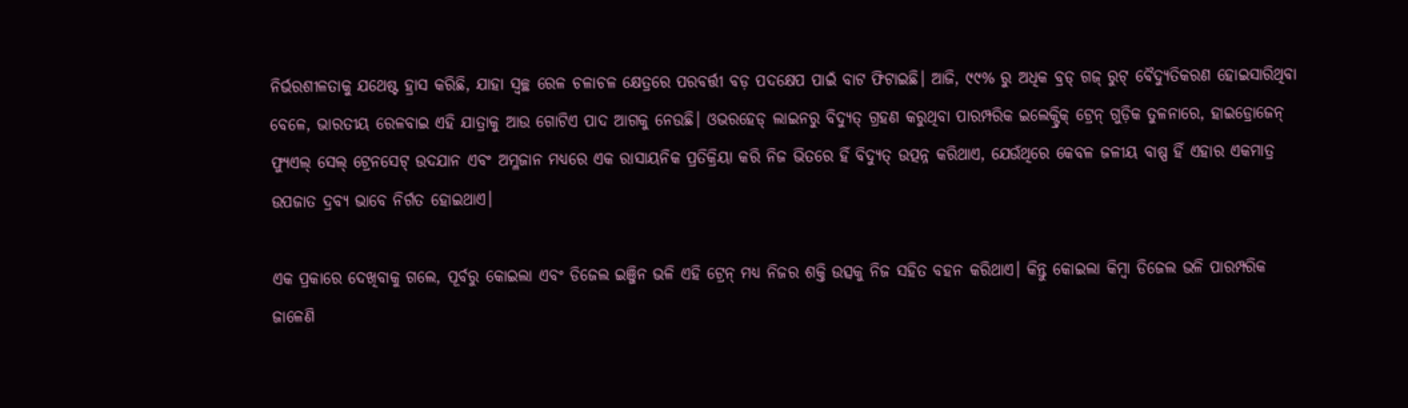ନିର୍ଭରଶୀଳତାକୁ ଯଥେଷ୍ଟ ହ୍ରାସ କରିଛି, ଯାହା ସ୍ୱଚ୍ଛ ରେଳ ଚଳାଚଳ କ୍ଷେତ୍ରରେ ପରବର୍ତ୍ତୀ ବଡ଼ ପଦକ୍ଷେପ ପାଇଁ ବାଟ ଫିଟାଇଛି। ଆଜି, ୯୯% ରୁ ଅଧିକ ବ୍ରଡ୍ ଗଜ୍ ରୁଟ୍ ବୈଦ୍ୟୁତିକରଣ ହୋଇସାରିଥିବା ବେଳେ, ଭାରତୀୟ ରେଳବାଇ ଏହି ଯାତ୍ରାକୁ ଆଉ ଗୋଟିଏ ପାଦ ଆଗକୁ ନେଉଛି। ଓଭରହେଡ୍ ଲାଇନରୁ ବିଦ୍ୟୁତ୍ ଗ୍ରହଣ କରୁଥିବା ପାରମ୍ପରିକ ଇଲେକ୍ଟ୍ରିକ୍ ଟ୍ରେନ୍ ଗୁଡ଼ିକ ତୁଳନାରେ, ହାଇଡ୍ରୋଜେନ୍ ଫ୍ୟୁଏଲ୍ ସେଲ୍ ଟ୍ରେନସେଟ୍ ଉଦଯାନ ଏବଂ ଅମ୍ଳଜାନ ମଧ୍ୟରେ ଏକ ରାସାୟନିକ ପ୍ରତିକ୍ରିୟା କରି ନିଜ ଭିତରେ ହିଁ ବିଦ୍ୟୁତ୍ ଉତ୍ପନ୍ନ କରିଥାଏ, ଯେଉଁଥିରେ କେବଳ ଜଳୀୟ ବାଷ୍ପ ହିଁ ଏହାର ଏକମାତ୍ର ଉପଜାତ ଦ୍ରବ୍ୟ ଭାବେ ନିର୍ଗତ ହୋଇଥାଏ।

ଏକ ପ୍ରକାରେ ଦେଖିବାକୁ ଗଲେ, ପୂର୍ବରୁ କୋଇଲା ଏବଂ ଡିଜେଲ ଇଞ୍ଜିନ ଭଳି ଏହି ଟ୍ରେନ୍ ମଧ୍ୟ ନିଜର ଶକ୍ତି ଉତ୍ସକୁ ନିଜ ସହିତ ବହନ କରିଥାଏ। କିନ୍ତୁ କୋଇଲା କିମ୍ବା ଡିଜେଲ ଭଳି ପାରମ୍ପରିକ ଜାଳେଣି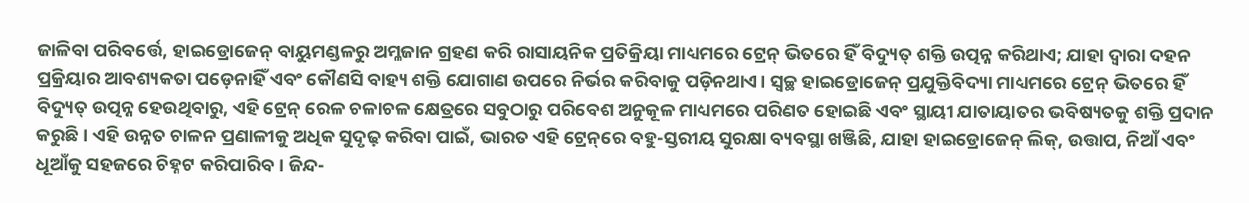ଜାଳିବା ପରିବର୍ତ୍ତେ, ହାଇଡ୍ରୋଜେନ୍ ବାୟୁମଣ୍ଡଳରୁ ଅମ୍ଳଜାନ ଗ୍ରହଣ କରି ରାସାୟନିକ ପ୍ରତିକ୍ରିୟା ମାଧ୍ୟମରେ ଟ୍ରେନ୍ ଭିତରେ ହିଁ ବିଦ୍ୟୁତ୍ ଶକ୍ତି ଉତ୍ପନ୍ନ କରିଥାଏ; ଯାହା ଦ୍ୱାରା ଦହନ ପ୍ରକ୍ରିୟାର ଆବଶ୍ୟକତା ପଡ଼େନାହିଁ ଏବଂ କୌଣସି ବାହ୍ୟ ଶକ୍ତି ଯୋଗାଣ ଉପରେ ନିର୍ଭର କରିବାକୁ ପଡ଼ିନଥାଏ। ସ୍ୱଚ୍ଛ ହାଇଡ୍ରୋଜେନ୍ ପ୍ରଯୁକ୍ତିବିଦ୍ୟା ମାଧ୍ୟମରେ ଟ୍ରେନ୍ ଭିତରେ ହିଁ ବିଦ୍ୟୁତ୍ ଉତ୍ପନ୍ନ ହେଉଥିବାରୁ, ଏହି ଟ୍ରେନ୍ ରେଳ ଚଳାଚଳ କ୍ଷେତ୍ରରେ ସବୁଠାରୁ ପରିବେଶ ଅନୁକୂଳ ମାଧ୍ୟମରେ ପରିଣତ ହୋଇଛି ଏବଂ ସ୍ଥାୟୀ ଯାତାୟାତର ଭବିଷ୍ୟତକୁ ଶକ୍ତି ପ୍ରଦାନ କରୁଛି। ଏହି ଉନ୍ନତ ଚାଳନ ପ୍ରଣାଳୀକୁ ଅଧିକ ସୁଦୃଢ଼ କରିବା ପାଇଁ, ଭାରତ ଏହି ଟ୍ରେନ୍‌ରେ ବହୁ-ସ୍ତରୀୟ ସୁରକ୍ଷା ବ୍ୟବସ୍ଥା ଖଞ୍ଜିଛି, ଯାହା ହାଇଡ୍ରୋଜେନ୍ ଲିକ୍, ଉତ୍ତାପ, ନିଆଁ ଏବଂ ଧୂଆଁକୁ ସହଜରେ ଚିହ୍ନଟ କରିପାରିବ। ଜିନ୍ଦ-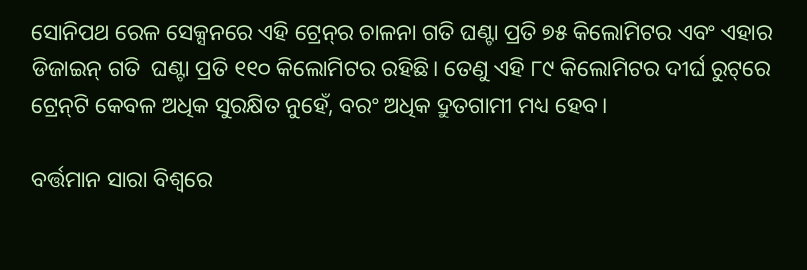ସୋନିପଥ ରେଳ ସେକ୍ସନରେ ଏହି ଟ୍ରେନ୍‌ର ଚାଳନା ଗତି ଘଣ୍ଟା ପ୍ରତି ୭୫ କିଲୋମିଟର ଏବଂ ଏହାର ଡିଜାଇନ୍ ଗତି  ଘଣ୍ଟା ପ୍ରତି ୧୧୦ କିଲୋମିଟର ରହିଛି। ତେଣୁ ଏହି ୮୯ କିଲୋମିଟର ଦୀର୍ଘ ରୁଟ୍‌ରେ ଟ୍ରେନ୍‌ଟି କେବଳ ଅଧିକ ସୁରକ୍ଷିତ ନୁହେଁ, ବରଂ ଅଧିକ ଦ୍ରୁତଗାମୀ ମଧ୍ୟ ହେବ।

ବର୍ତ୍ତମାନ ସାରା ବିଶ୍ୱରେ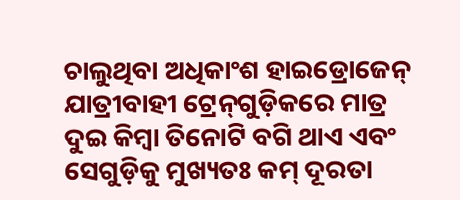ଚାଲୁଥିବା ଅଧିକାଂଶ ହାଇଡ୍ରୋଜେନ୍ ଯାତ୍ରୀବାହୀ ଟ୍ରେନ୍‌ଗୁଡ଼ିକରେ ମାତ୍ର ଦୁଇ କିମ୍ବା ତିନୋଟି ବଗି ଥାଏ ଏବଂ ସେଗୁଡ଼ିକୁ ମୁଖ୍ୟତଃ କମ୍ ଦୂରତା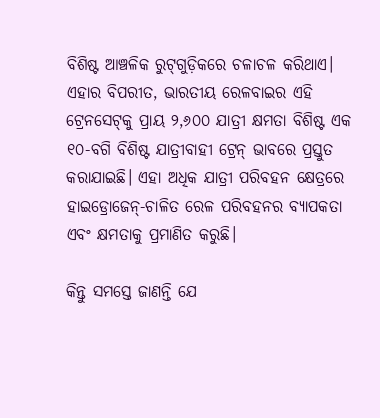ବିଶିଷ୍ଟ ଆଞ୍ଚଳିକ ରୁଟ୍‌ଗୁଡ଼ିକରେ ଚଳାଚଳ କରିଥାଏ। ଏହାର ବିପରୀତ, ଭାରତୀୟ ରେଳବାଇର ଏହି ଟ୍ରେନସେଟ୍‌କୁ ପ୍ରାୟ ୨,୬୦୦ ଯାତ୍ରୀ କ୍ଷମତା ବିଶିଷ୍ଟ ଏକ ୧୦-ବଗି ବିଶିଷ୍ଟ ଯାତ୍ରୀବାହୀ ଟ୍ରେନ୍ ଭାବରେ ପ୍ରସ୍ତୁତ କରାଯାଇଛି। ଏହା ଅଧିକ ଯାତ୍ରୀ ପରିବହନ କ୍ଷେତ୍ରରେ ହାଇଡ୍ରୋଜେନ୍-ଚାଳିତ ରେଳ ପରିବହନର ବ୍ୟାପକତା ଏବଂ କ୍ଷମତାକୁ ପ୍ରମାଣିତ କରୁଛି।

କିନ୍ତୁ ସମସ୍ତେ ଜାଣନ୍ତି ଯେ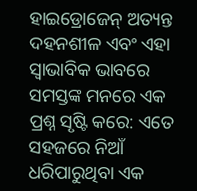ହାଇଡ୍ରୋଜେନ୍ ଅତ୍ୟନ୍ତ ଦହନଶୀଳ ଏବଂ ଏହା ସ୍ୱାଭାବିକ ଭାବରେ ସମସ୍ତଙ୍କ ମନରେ ଏକ ପ୍ରଶ୍ନ ସୃଷ୍ଟି କରେ: ଏତେ ସହଜରେ ନିଆଁ ଧରିପାରୁଥିବା ଏକ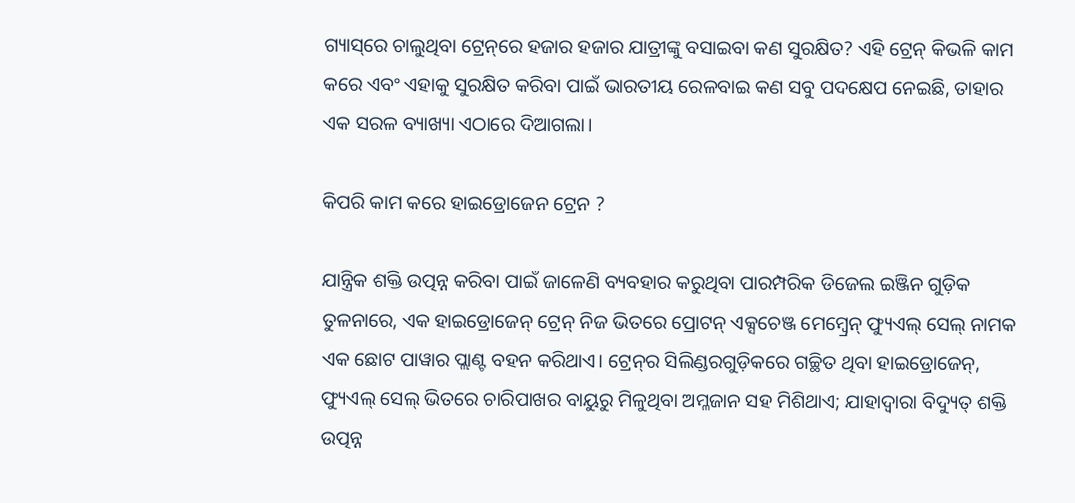ଗ୍ୟାସ୍‌ରେ ଚାଲୁଥିବା ଟ୍ରେନ୍‌ରେ ହଜାର ହଜାର ଯାତ୍ରୀଙ୍କୁ ବସାଇବା କଣ ସୁରକ୍ଷିତ? ଏହି ଟ୍ରେନ୍ କିଭଳି କାମ କରେ ଏବଂ ଏହାକୁ ସୁରକ୍ଷିତ କରିବା ପାଇଁ ଭାରତୀୟ ରେଳବାଇ କଣ ସବୁ ପଦକ୍ଷେପ ନେଇଛି, ତାହାର ଏକ ସରଳ ବ୍ୟାଖ୍ୟା ଏଠାରେ ଦିଆଗଲା।

କିପରି କାମ କରେ ହାଇଡ୍ରୋଜେନ ଟ୍ରେନ ?

ଯାନ୍ତ୍ରିକ ଶକ୍ତି ଉତ୍ପନ୍ନ କରିବା ପାଇଁ ଜାଳେଣି ବ୍ୟବହାର କରୁଥିବା ପାରମ୍ପରିକ ଡିଜେଲ ଇଞ୍ଜିନ ଗୁଡ଼ିକ ତୁଳନାରେ, ଏକ ହାଇଡ୍ରୋଜେନ୍ ଟ୍ରେନ୍ ନିଜ ଭିତରେ ପ୍ରୋଟନ୍ ଏକ୍ସଚେଞ୍ଜ ମେମ୍ବ୍ରେନ୍ ଫ୍ୟୁଏଲ୍ ସେଲ୍ ନାମକ ଏକ ଛୋଟ ପାୱାର ପ୍ଲାଣ୍ଟ ବହନ କରିଥାଏ। ଟ୍ରେନ୍‌ର ସିଲିଣ୍ଡରଗୁଡ଼ିକରେ ଗଚ୍ଛିତ ଥିବା ହାଇଡ୍ରୋଜେନ୍, ଫ୍ୟୁଏଲ୍ ସେଲ୍ ଭିତରେ ଚାରିପାଖର ବାୟୁରୁ ମିଳୁଥିବା ଅମ୍ଳଜାନ ସହ ମିଶିଥାଏ; ଯାହାଦ୍ୱାରା ବିଦ୍ୟୁତ୍ ଶକ୍ତି ଉତ୍ପନ୍ନ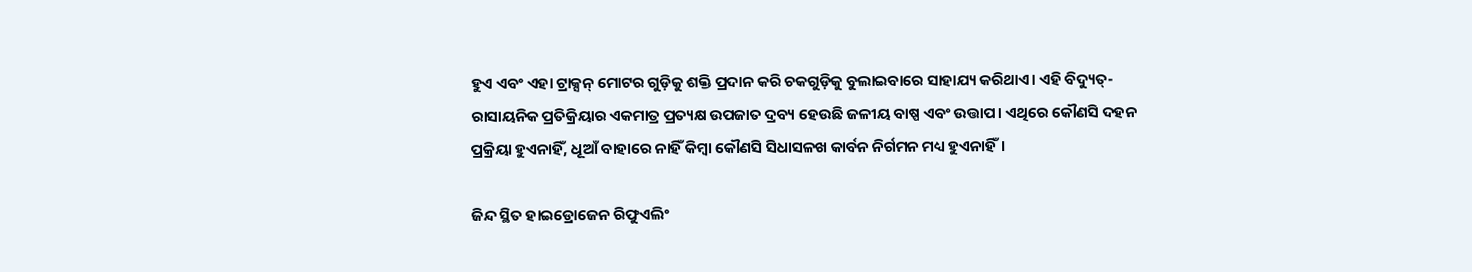ହୁଏ ଏବଂ ଏହା ଟ୍ରାକ୍ସନ୍ ମୋଟର ଗୁଡ଼ିକୁ ଶକ୍ତି ପ୍ରଦାନ କରି ଚକଗୁଡ଼ିକୁ ବୁଲାଇବାରେ ସାହାଯ୍ୟ କରିଥାଏ। ଏହି ବିଦ୍ୟୁତ୍-ରାସାୟନିକ ପ୍ରତିକ୍ରିୟାର ଏକମାତ୍ର ପ୍ରତ୍ୟକ୍ଷ ଉପଜାତ ଦ୍ରବ୍ୟ ହେଉଛି ଜଳୀୟ ବାଷ୍ପ ଏବଂ ଉତ୍ତାପ। ଏଥିରେ କୌଣସି ଦହନ ପ୍ରକ୍ରିୟା ହୁଏନାହିଁ, ଧୂଆଁ ବାହାରେ ନାହିଁ କିମ୍ବା କୌଣସି ସିଧାସଳଖ କାର୍ବନ ନିର୍ଗମନ ମଧ୍ୟ ହୁଏନାହିଁ।

ଜିନ୍ଦ ସ୍ଥିତ ହାଇଡ୍ରୋଜେନ ରିଫୁଏଲିଂ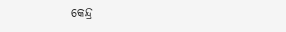କେନ୍ଦ୍ର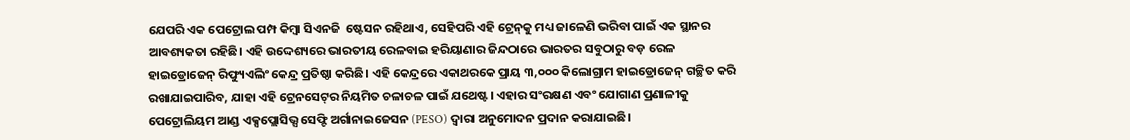ଯେପରି ଏକ ପେଟ୍ରୋଲ ପମ୍ପ କିମ୍ବା ସିଏନଜି  ଷ୍ଟେସନ ରହିଥାଏ, ସେହିପରି ଏହି ଟ୍ରେନ୍‌କୁ ମଧ୍ୟ ଜାଳେଣି ଭରିବା ପାଇଁ ଏକ ସ୍ଥାନର ଆବଶ୍ୟକତା ରହିଛି। ଏହି ଉଦ୍ଦେଶ୍ୟରେ ଭାରତୀୟ ରେଳବାଇ ହରିୟାଣାର ଜିନ୍ଦଠାରେ ଭାରତର ସବୁଠାରୁ ବଡ଼ ରେଳ ହାଇଡ୍ରୋଜେନ୍ ରିଫ୍ୟୁଏଲିଂ କେନ୍ଦ୍ର ପ୍ରତିଷ୍ଠା କରିଛି। ଏହି କେନ୍ଦ୍ରରେ ଏକାଥରକେ ପ୍ରାୟ ୩,୦୦୦ କିଲୋଗ୍ରାମ ହାଇଡ୍ରୋଜେନ୍ ଗଚ୍ଛିତ କରି ରଖାଯାଇପାରିବ, ଯାହା ଏହି ଟ୍ରେନସେଟ୍‌ର ନିୟମିତ ଚଳାଚଳ ପାଇଁ ଯଥେଷ୍ଟ। ଏହାର ସଂରକ୍ଷଣ ଏବଂ ଯୋଗାଣ ପ୍ରଣାଳୀକୁ ପେଟ୍ରୋଲିୟମ ଆଣ୍ଡ ଏକ୍ସପ୍ଲୋସିଭ୍ସ ସେଫ୍ଟି ଅର୍ଗାନାଇଜେସନ (PESO) ଦ୍ୱାରା ଅନୁମୋଦନ ପ୍ରଦାନ କରାଯାଇଛି।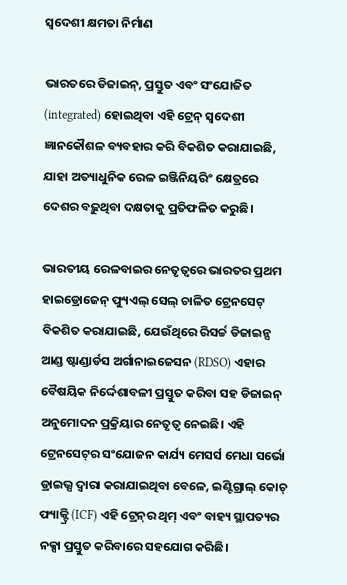ସ୍ବଦେଶୀ କ୍ଷମତା ନିର୍ମାଣ

ଭାରତରେ ଡିଜାଇନ୍, ପ୍ରସ୍ତୁତ ଏବଂ ସଂଯୋଜିତ (integrated) ହୋଇଥିବା ଏହି ଟ୍ରେନ୍ ସ୍ୱଦେଶୀ ଜ୍ଞାନକୌଶଳ ବ୍ୟବହାର କରି ବିକଶିତ କରାଯାଇଛି, ଯାହା ଅତ୍ୟାଧୁନିକ ରେଳ ଇଞ୍ଜିନିୟରିଂ କ୍ଷେତ୍ରରେ ଦେଶର ବଢ଼ୁଥିବା ଦକ୍ଷତାକୁ ପ୍ରତିଫଳିତ କରୁଛି।

ଭାରତୀୟ ରେଳବାଇର ନେତୃତ୍ୱରେ ଭାରତର ପ୍ରଥମ ହାଇଡ୍ରୋଜେନ୍ ଫ୍ୟୁଏଲ୍ ସେଲ୍ ଚାଳିତ ଟ୍ରେନସେଟ୍ ବିକଶିତ କରାଯାଇଛି, ଯେଉଁଥିରେ ରିସର୍ଚ୍ଚ ଡିଜାଇନ୍ସ ଆଣ୍ଡ ଷ୍ଟାଣ୍ଡାର୍ଡସ ଅର୍ଗାନାଇଜେସନ (RDSO) ଏହାର ବୈଷୟିକ ନିର୍ଦ୍ଦେଶାବଳୀ ପ୍ରସ୍ତୁତ କରିବା ସହ ଡିଜାଇନ୍ ଅନୁମୋଦନ ପ୍ରକ୍ରିୟାର ନେତୃତ୍ୱ ନେଇଛି। ଏହି ଟ୍ରେନସେଟ୍‌ର ସଂଯୋଜନ କାର୍ଯ୍ୟ ମେସର୍ସ ମେଧା ସର୍ଭୋ ଡ୍ରାଇଭ୍ସ ଦ୍ୱାରା କରାଯାଇଥିବା ବେଳେ, ଇଣ୍ଟିଗ୍ରାଲ୍ କୋଚ୍ ଫ୍ୟାକ୍ଟ୍ରି (ICF) ଏହି ଟ୍ରେନ୍‌ର ଥିମ୍ ଏବଂ ବାହ୍ୟ ସ୍ଥାପତ୍ୟର ନକ୍ସା ପ୍ରସ୍ତୁତ କରିବାରେ ସହଯୋଗ କରିଛି।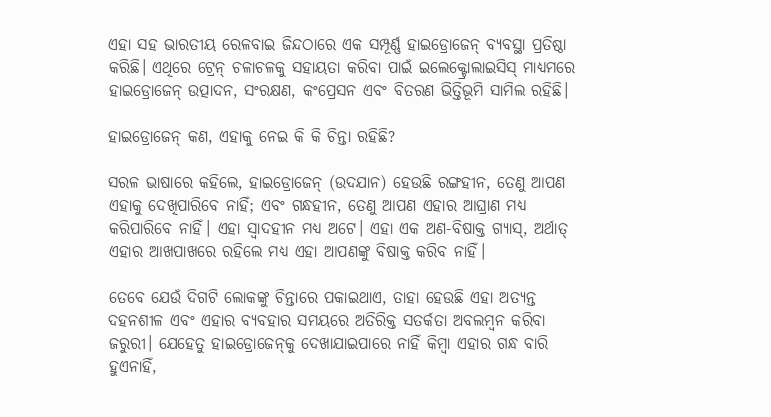ଏହା ସହ ଭାରତୀୟ ରେଳବାଇ ଜିନ୍ଦଠାରେ ଏକ ସମ୍ପୂର୍ଣ୍ଣ ହାଇଡ୍ରୋଜେନ୍ ବ୍ୟବସ୍ଥା ପ୍ରତିଷ୍ଠା କରିଛି। ଏଥିରେ ଟ୍ରେନ୍ ଚଳାଚଳକୁ ସହାୟତା କରିବା ପାଇଁ ଇଲେକ୍ଟ୍ରୋଲାଇସିସ୍ ମାଧ୍ୟମରେ ହାଇଡ୍ରୋଜେନ୍ ଉତ୍ପାଦନ, ସଂରକ୍ଷଣ, କଂପ୍ରେସନ ଏବଂ ବିତରଣ ଭିତ୍ତିଭୂମି ସାମିଲ ରହିଛି।

ହାଇଡ୍ରୋଜେନ୍ କଣ, ଏହାକୁ ନେଇ କି କି ଚିନ୍ତା ରହିଛି?

ସରଳ ଭାଷାରେ କହିଲେ, ହାଇଡ୍ରୋଜେନ୍ (ଉଦଯାନ) ହେଉଛି ରଙ୍ଗହୀନ, ତେଣୁ ଆପଣ ଏହାକୁ ଦେଖିପାରିବେ ନାହିଁ; ଏବଂ ଗନ୍ଧହୀନ, ତେଣୁ ଆପଣ ଏହାର ଆଘ୍ରାଣ ମଧ୍ୟ କରିପାରିବେ ନାହିଁ। ଏହା ସ୍ୱାଦହୀନ ମଧ୍ୟ ଅଟେ। ଏହା ଏକ ଅଣ-ବିଷାକ୍ତ ଗ୍ୟାସ୍, ଅର୍ଥାତ୍ ଏହାର ଆଖପାଖରେ ରହିଲେ ମଧ୍ୟ ଏହା ଆପଣଙ୍କୁ ବିଷାକ୍ତ କରିବ ନାହିଁ।

ତେବେ ଯେଉଁ ଦିଗଟି ଲୋକଙ୍କୁ ଚିନ୍ତାରେ ପକାଇଥାଏ, ତାହା ହେଉଛି ଏହା ଅତ୍ୟନ୍ତ ଦହନଶୀଳ ଏବଂ ଏହାର ବ୍ୟବହାର ସମୟରେ ଅତିରିକ୍ତ ସତର୍କତା ଅବଲମ୍ବନ କରିବା ଜରୁରୀ। ଯେହେତୁ ହାଇଡ୍ରୋଜେନ୍‌କୁ ଦେଖାଯାଇପାରେ ନାହିଁ କିମ୍ବା ଏହାର ଗନ୍ଧ ବାରି ହୁଏନାହିଁ,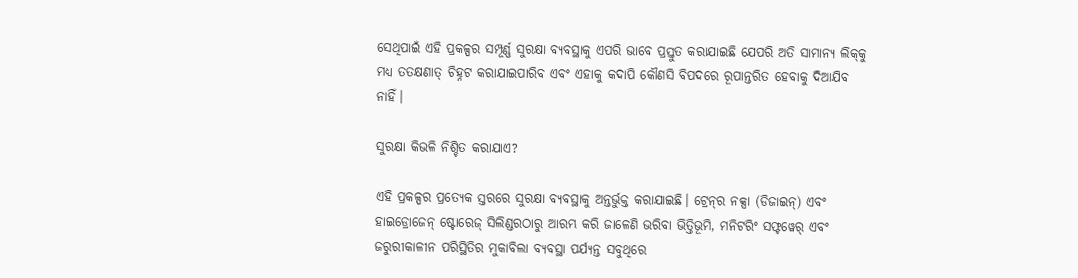ସେଥିପାଇଁ ଏହି ପ୍ରକଳ୍ପର ସମ୍ପୂର୍ଣ୍ଣ ସୁରକ୍ଷା ବ୍ୟବସ୍ଥାକୁ ଏପରି ଭାବେ ପ୍ରସ୍ତୁତ କରାଯାଇଛି ଯେପରି ଅତି ସାମାନ୍ୟ ଲିକ୍‌କୁ ମଧ୍ୟ ତତକ୍ଷଣାତ୍ ଚିହ୍ନଟ କରାଯାଇପାରିବ ଏବଂ ଏହାକୁ କଦାପି କୌଣସି ବିପଦରେ ରୂପାନ୍ତରିତ ହେବାକୁ ଦିଆଯିବ ନାହିଁ।

ସୁରକ୍ଷା କିଭଳି ନିଶ୍ଚିତ କରାଯାଏ?

ଏହି ପ୍ରକଳ୍ପର ପ୍ରତ୍ୟେକ ସ୍ତରରେ ସୁରକ୍ଷା ବ୍ୟବସ୍ଥାକୁ ଅନ୍ତର୍ଭୁକ୍ତ କରାଯାଇଛି। ଟ୍ରେନ୍‌ର ନକ୍ସା (ଡିଜାଇନ୍) ଏବଂ ହାଇଡ୍ରୋଜେନ୍ ଷ୍ଟୋରେଜ୍ ସିଲିଣ୍ଡରଠାରୁ ଆରମ୍ଭ କରି ଜାଳେଣି ଭରିବା ଭିତ୍ତିଭୂମି, ମନିଟରିଂ ସଫ୍ଟୱେର୍ ଏବଂ ଜରୁରୀକାଳୀନ ପରିସ୍ଥିତିର ମୁକାବିଲା ବ୍ୟବସ୍ଥା ପର୍ଯ୍ୟନ୍ତ ସବୁଥିରେ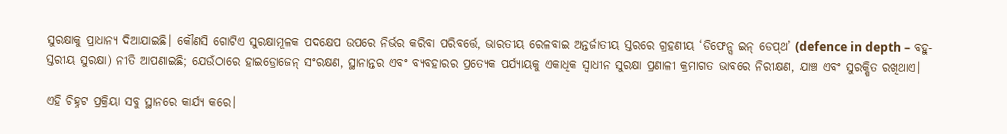ସୁରକ୍ଷାକୁ ପ୍ରାଧାନ୍ୟ ଦିଆଯାଇଛି। କୌଣସି ଗୋଟିଏ ସୁରକ୍ଷାମୂଳକ ପଦକ୍ଷେପ ଉପରେ ନିର୍ଭର କରିବା ପରିବର୍ତ୍ତେ, ଭାରତୀୟ ରେଳବାଇ ଅନ୍ତର୍ଜାତୀୟ ସ୍ତରରେ ଗ୍ରହଣୀୟ ‘ଡିଫେନ୍ସ ଇନ୍ ଡେପ୍‌ଥ’ (defence in depth – ବହୁ-ସ୍ତରୀୟ ସୁରକ୍ଷା) ନୀତି ଆପଣାଇଛି; ଯେଉଁଠାରେ ହାଇଡ୍ରୋଜେନ୍ ସଂରକ୍ଷଣ, ସ୍ଥାନାନ୍ତର ଏବଂ ବ୍ୟବହାରର ପ୍ରତ୍ୟେକ ପର୍ଯ୍ୟାୟକୁ ଏକାଧିକ ସ୍ୱାଧୀନ ସୁରକ୍ଷା ପ୍ରଣାଳୀ କ୍ରମାଗତ ଭାବରେ ନିରୀକ୍ଷଣ, ଯାଞ୍ଚ ଏବଂ ସୁରକ୍ଷିତ ରଖିଥାଏ।

ଏହି ଚିହ୍ନଟ ପ୍ରକ୍ରିୟା ସବୁ ସ୍ଥାନରେ କାର୍ଯ୍ୟ କରେ।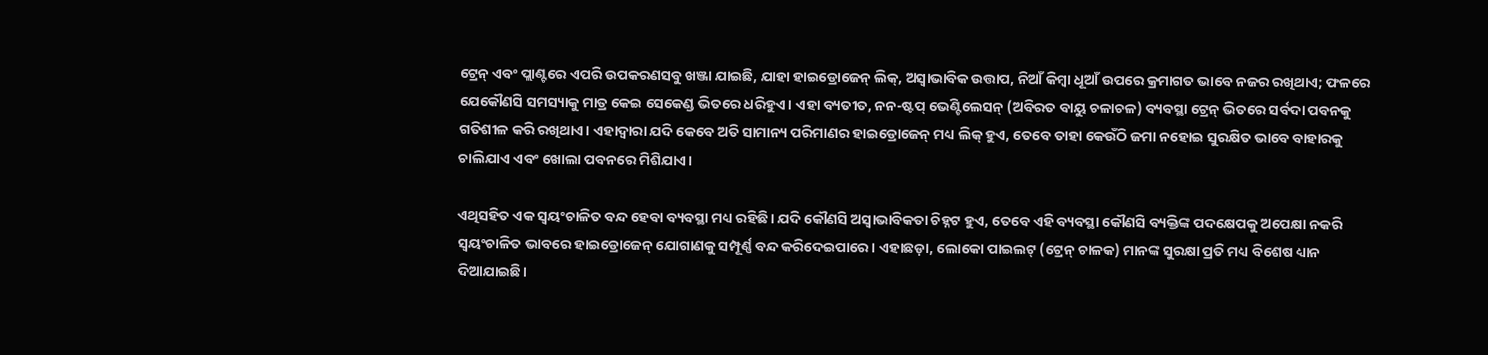ଟ୍ରେନ୍ ଏବଂ ପ୍ଲାଣ୍ଟରେ ଏପରି ଉପକରଣସବୁ ଖଞ୍ଜା ଯାଇଛି, ଯାହା ହାଇଡ୍ରୋଜେନ୍ ଲିକ୍, ଅସ୍ୱାଭାବିକ ଉତ୍ତାପ, ନିଆଁ କିମ୍ବା ଧୂଆଁ ଉପରେ କ୍ରମାଗତ ଭାବେ ନଜର ରଖିଥାଏ; ଫଳରେ ଯେକୌଣସି ସମସ୍ୟାକୁ ମାତ୍ର କେଇ ସେକେଣ୍ଡ ଭିତରେ ଧରିହୁଏ। ଏହା ବ୍ୟତୀତ, ନନ-ଷ୍ଟପ୍ ଭେଣ୍ଟିଲେସନ୍ (ଅବିରତ ବାୟୁ ଚଳାଚଳ) ବ୍ୟବସ୍ଥା ଟ୍ରେନ୍ ଭିତରେ ସର୍ବଦା ପବନକୁ ଗତିଶୀଳ କରି ରଖିଥାଏ। ଏହାଦ୍ୱାରା ଯଦି କେବେ ଅତି ସାମାନ୍ୟ ପରିମାଣର ହାଇଡ୍ରୋଜେନ୍ ମଧ୍ୟ ଲିକ୍ ହୁଏ, ତେବେ ତାହା କେଉଁଠି ଜମା ନହୋଇ ସୁରକ୍ଷିତ ଭାବେ ବାହାରକୁ ଚାଲିଯାଏ ଏବଂ ଖୋଲା ପବନରେ ମିଶିଯାଏ।

ଏଥିସହିତ ଏକ ସ୍ୱୟଂଚାଳିତ ବନ୍ଦ ହେବା ବ୍ୟବସ୍ଥା ମଧ୍ୟ ରହିଛି। ଯଦି କୌଣସି ଅସ୍ୱାଭାବିକତା ଚିହ୍ନଟ ହୁଏ, ତେବେ ଏହି ବ୍ୟବସ୍ଥା କୌଣସି ବ୍ୟକ୍ତିଙ୍କ ପଦକ୍ଷେପକୁ ଅପେକ୍ଷା ନକରି ସ୍ୱୟଂଚାଳିତ ଭାବରେ ହାଇଡ୍ରୋଜେନ୍ ଯୋଗାଣକୁ ସମ୍ପୂର୍ଣ୍ଣ ବନ୍ଦ କରିଦେଇପାରେ। ଏହାଛଡ଼ା, ଲୋକୋ ପାଇଲଟ୍ (ଟ୍ରେନ୍ ଚାଳକ) ମାନଙ୍କ ସୁରକ୍ଷା ପ୍ରତି ମଧ୍ୟ ବିଶେଷ ଧ୍ୟାନ ଦିଆଯାଇଛି।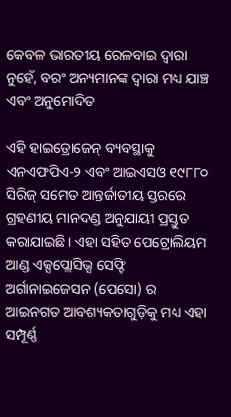କେବଳ ଭାରତୀୟ ରେଳବାଇ ଦ୍ୱାରା ନୁହେଁ, ବରଂ ଅନ୍ୟମାନଙ୍କ ଦ୍ୱାରା ମଧ୍ୟ ଯାଞ୍ଚ ଏବଂ ଅନୁମୋଦିତ

ଏହି ହାଇଡ୍ରୋଜେନ୍ ବ୍ୟବସ୍ଥାକୁ ଏନଏଫପିଏ-୨ ଏବଂ ଆଇଏସଓ ୧୯୮୮୦ ସିରିଜ୍ ସମେତ ଆନ୍ତର୍ଜାତୀୟ ସ୍ତରରେ ଗ୍ରହଣୀୟ ମାନଦଣ୍ଡ ଅନୁଯାୟୀ ପ୍ରସ୍ତୁତ କରାଯାଇଛି। ଏହା ସହିତ ପେଟ୍ରୋଲିୟମ ଆଣ୍ଡ ଏକ୍ସପ୍ଲୋସିଭ୍ସ ସେଫ୍ଟି ଅର୍ଗାନାଇଜେସନ (ପେସୋ) ର ଆଇନଗତ ଆବଶ୍ୟକତାଗୁଡ଼ିକୁ ମଧ୍ୟ ଏହା ସମ୍ପୂର୍ଣ୍ଣ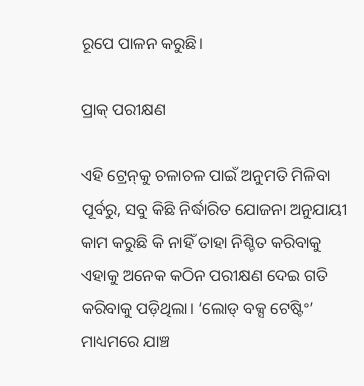ରୂପେ ପାଳନ କରୁଛି।

ପ୍ରାକ୍‌ ପରୀକ୍ଷଣ

ଏହି ଟ୍ରେନ୍‌କୁ ଚଳାଚଳ ପାଇଁ ଅନୁମତି ମିଳିବା ପୂର୍ବରୁ, ସବୁ କିଛି ନିର୍ଦ୍ଧାରିତ ଯୋଜନା ଅନୁଯାୟୀ କାମ କରୁଛି କି ନାହିଁ ତାହା ନିଶ୍ଚିତ କରିବାକୁ ଏହାକୁ ଅନେକ କଠିନ ପରୀକ୍ଷଣ ଦେଇ ଗତି କରିବାକୁ ପଡ଼ିଥିଲା। ‘ଲୋଡ୍ ବକ୍ସ ଟେଷ୍ଟିଂ’ ମାଧ୍ୟମରେ ଯାଞ୍ଚ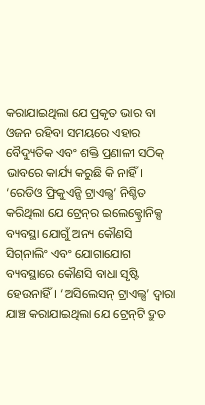କରାଯାଇଥିଲା ଯେ ପ୍ରକୃତ ଭାର ବା ଓଜନ ରହିବା ସମୟରେ ଏହାର ବୈଦ୍ୟୁତିକ ଏବଂ ଶକ୍ତି ପ୍ରଣାଳୀ ସଠିକ୍ ଭାବରେ କାର୍ଯ୍ୟ କରୁଛି କି ନାହିଁ। ‘ରେଡିଓ ଫ୍ରିକୁଏନ୍ସି ଟ୍ରାଏଲ୍ସ’ ନିଶ୍ଚିତ କରିଥିଲା ଯେ ଟ୍ରେନ୍‌ର ଇଲେକ୍ଟ୍ରୋନିକ୍ସ ବ୍ୟବସ୍ଥା ଯୋଗୁଁ ଅନ୍ୟ କୌଣସି ସିଗ୍‌ନାଲିଂ ଏବଂ ଯୋଗାଯୋଗ ବ୍ୟବସ୍ଥାରେ କୌଣସି ବାଧା ସୃଷ୍ଟି ହେଉନାହିଁ। ‘ଅସିଲେସନ୍ ଟ୍ରାଏଲ୍ସ’ ଦ୍ୱାରା ଯାଞ୍ଚ କରାଯାଇଥିଲା ଯେ ଟ୍ରେନ୍‌ଟି ଦ୍ରୁତ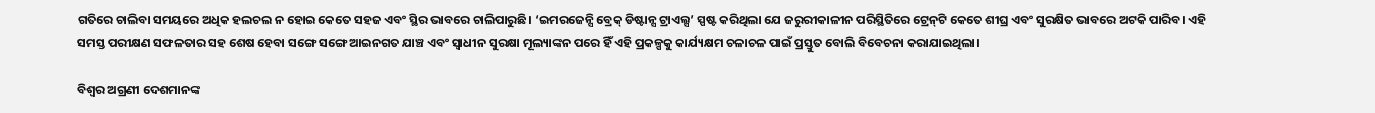ଗତିରେ ଚାଲିବା ସମୟରେ ଅଧିକ ହଲଚଲ ନ ହୋଇ କେତେ ସହଜ ଏବଂ ସ୍ଥିର ଭାବରେ ଚାଲିପାରୁଛି। ‘ଇମରଜେନ୍ସି ବ୍ରେକ୍ ଡିଷ୍ଟାନ୍ସ ଟ୍ରାଏଲ୍ସ’ ସ୍ପଷ୍ଟ କରିଥିଲା ଯେ ଜରୁରୀକାଳୀନ ପରିସ୍ଥିତିରେ ଟ୍ରେନ୍‌ଟି କେତେ ଶୀଘ୍ର ଏବଂ ସୁରକ୍ଷିତ ଭାବରେ ଅଟକି ପାରିବ। ଏହି ସମସ୍ତ ପରୀକ୍ଷଣ ସଫଳତାର ସହ ଶେଷ ହେବା ସଙ୍ଗେ ସଙ୍ଗେ ଆଇନଗତ ଯାଞ୍ଚ ଏବଂ ସ୍ୱାଧୀନ ସୁରକ୍ଷା ମୂଲ୍ୟାଙ୍କନ ପରେ ହିଁ ଏହି ପ୍ରକଳ୍ପକୁ କାର୍ଯ୍ୟକ୍ଷମ ଚଳାଚଳ ପାଇଁ ପ୍ରସ୍ତୁତ ବୋଲି ବିବେଚନା କରାଯାଇଥିଲା।

ବିଶ୍ବର ଅଗ୍ରଣୀ ଦେଶମାନଙ୍କ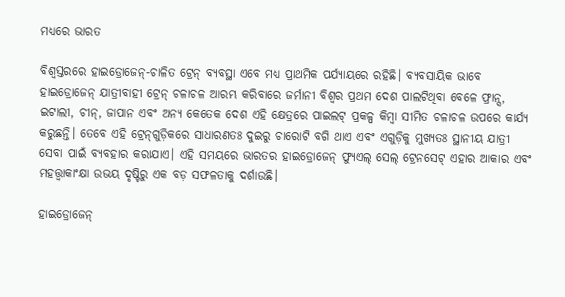ମଧ୍ୟରେ ଭାରତ

ବିଶ୍ୱସ୍ତରରେ ହାଇଡ୍ରୋଜେନ୍-ଚାଳିତ ଟ୍ରେନ୍ ବ୍ୟବସ୍ଥା ଏବେ ମଧ୍ୟ ପ୍ରାଥମିକ ପର୍ଯ୍ୟାୟରେ ରହିଛି। ବ୍ୟବସାୟିକ ଭାବେ ହାଇଡ୍ରୋଜେନ୍ ଯାତ୍ରୀବାହୀ ଟ୍ରେନ୍ ଚଳାଚଳ ଆରମ୍ଭ କରିବାରେ ଜର୍ମାନୀ ବିଶ୍ୱର ପ୍ରଥମ ଦେଶ ପାଲଟିଥିବା ବେଳେ ଫ୍ରାନ୍ସ, ଇଟାଲୀ, ଚୀନ୍, ଜାପାନ ଏବଂ ଅନ୍ୟ କେତେକ ଦେଶ ଏହି କ୍ଷେତ୍ରରେ ପାଇଲଟ୍ ପ୍ରକଳ୍ପ କିମ୍ବା ସୀମିତ ଚଳାଚଳ ଉପରେ କାର୍ଯ୍ୟ କରୁଛନ୍ତି। ତେବେ ଏହି ଟ୍ରେନ୍‌ଗୁଡ଼ିକରେ ସାଧାରଣତଃ ଦୁଇରୁ ଚାରୋଟି ବଗି ଥାଏ ଏବଂ ଏଗୁଡ଼ିକୁ ମୁଖ୍ୟତଃ ସ୍ଥାନୀୟ ଯାତ୍ରୀ ସେବା ପାଇଁ ବ୍ୟବହାର କରାଯାଏ। ଏହି ସମୟରେ ଭାରତର ହାଇଡ୍ରୋଜେନ୍ ଫ୍ୟୁଏଲ୍ ସେଲ୍ ଟ୍ରେନସେଟ୍ ଏହାର ଆକାର ଏବଂ ମହତ୍ତ୍ୱାକାଂକ୍ଷା ଉଭୟ ଦୃଷ୍ଟିରୁ ଏକ ବଡ଼ ସଫଳତାକୁ ଦର୍ଶାଉଛି।

ହାଇଡ୍ରୋଜେନ୍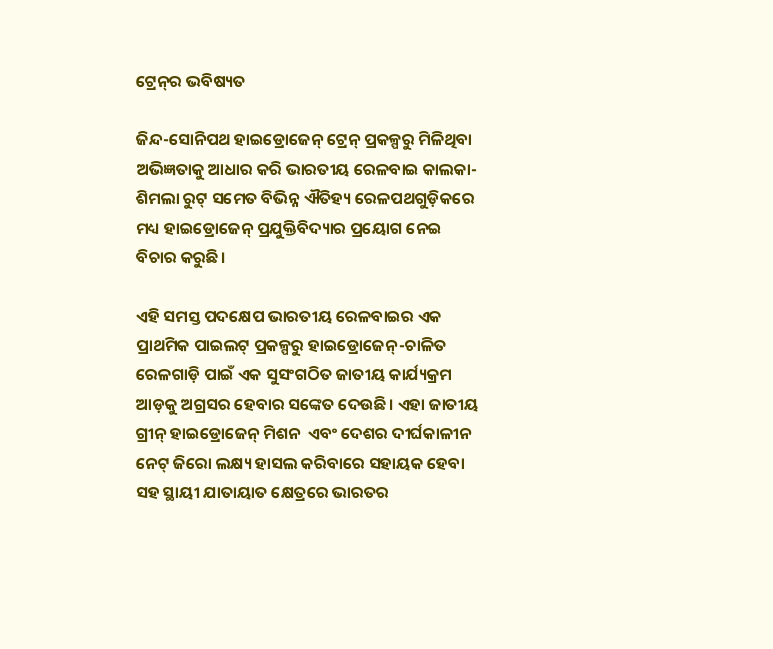ଟ୍ରେନ୍‌ର ଭବିଷ୍ୟତ

ଜିନ୍ଦ-ସୋନିପଥ ହାଇଡ୍ରୋଜେନ୍ ଟ୍ରେନ୍ ପ୍ରକଳ୍ପରୁ ମିଳିଥିବା ଅଭିଜ୍ଞତାକୁ ଆଧାର କରି ଭାରତୀୟ ରେଳବାଇ କାଲକା-ଶିମଲା ରୁଟ୍ ସମେତ ବିଭିନ୍ନ ଐତିହ୍ୟ ରେଳପଥଗୁଡ଼ିକରେ ମଧ୍ୟ ହାଇଡ୍ରୋଜେନ୍ ପ୍ରଯୁକ୍ତିବିଦ୍ୟାର ପ୍ରୟୋଗ ନେଇ ବିଚାର କରୁଛି।

ଏହି ସମସ୍ତ ପଦକ୍ଷେପ ଭାରତୀୟ ରେଳବାଇର ଏକ ପ୍ରାଥମିକ ପାଇଲଟ୍ ପ୍ରକଳ୍ପରୁ ହାଇଡ୍ରୋଜେନ୍-ଚାଳିତ ରେଳଗାଡ଼ି ପାଇଁ ଏକ ସୁସଂଗଠିତ ଜାତୀୟ କାର୍ଯ୍ୟକ୍ରମ ଆଡ଼କୁ ଅଗ୍ରସର ହେବାର ସଙ୍କେତ ଦେଉଛି। ଏହା ଜାତୀୟ ଗ୍ରୀନ୍ ହାଇଡ୍ରୋଜେନ୍ ମିଶନ  ଏବଂ ଦେଶର ଦୀର୍ଘକାଳୀନ ନେଟ୍ ଜିରୋ ଲକ୍ଷ୍ୟ ହାସଲ କରିବାରେ ସହାୟକ ହେବା ସହ ସ୍ଥାୟୀ ଯାତାୟାତ କ୍ଷେତ୍ରରେ ଭାରତର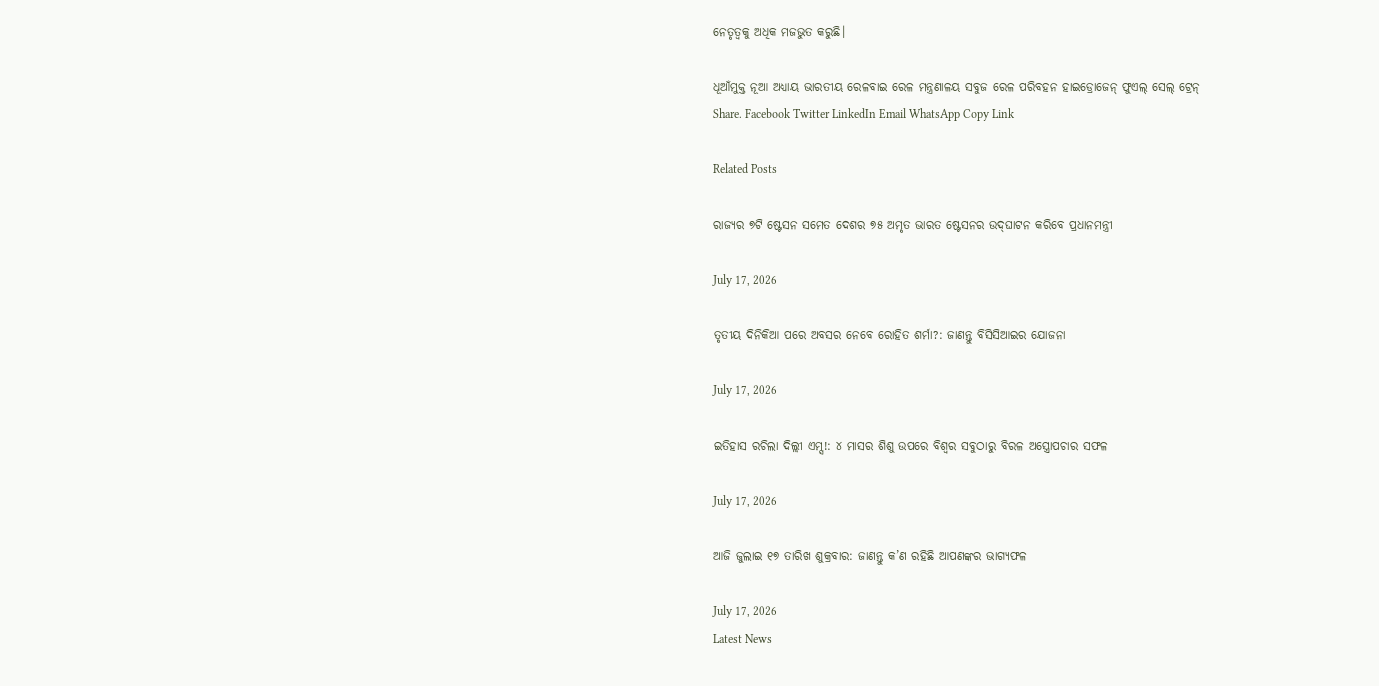ନେତୃତ୍ୱକୁ ଅଧିକ ମଜଭୁତ କରୁଛି।

ଧୂଆଁମୁକ୍ତ ନୂଆ ଅଧ୍ୟାୟ ଭାରତୀୟ ରେଳବାଇ ରେଳ ମନ୍ତ୍ରଣାଳୟ ସବୁଜ ରେଳ ପରିବହନ ହାଇଡ୍ରୋଜେନ୍ ଫୁଏଲ୍ ସେଲ୍ ଟ୍ରେନ୍
Share. Facebook Twitter LinkedIn Email WhatsApp Copy Link

Related Posts

ରାଜ୍ୟର ୭ଟି ଷ୍ଟେସନ ସମେତ ଦେଶର ୭୫ ଅମୃତ ଭାରତ ଷ୍ଟେସନର ଉଦ୍‌ଘାଟନ କରିବେ ପ୍ରଧାନମନ୍ତ୍ରୀ

July 17, 2026

ତୃତୀୟ ଦିନିକିଆ ପରେ ଅବସର ନେବେ ରୋହିତ ଶର୍ମା?: ଜାଣନ୍ତୁ ବିସିସିଆଇର ଯୋଜନା

July 17, 2026

ଇତିହାସ ରଚିଲା ଦିଲ୍ଲୀ ଏମ୍ସ!: ୪ ମାସର ଶିଶୁ ଉପରେ ବିଶ୍ୱର ସବୁଠାରୁ ବିରଳ ଅସ୍ତ୍ରୋପଚାର ସଫଳ

July 17, 2026

ଆଜି ଜୁଲାଇ ୧୭ ତାରିଖ ଶୁକ୍ରବାର: ଜାଣନ୍ତୁ କ’ଣ ରହିଛି ଆପଣଙ୍କର ଭାଗ୍ୟଫଳ

July 17, 2026
Latest News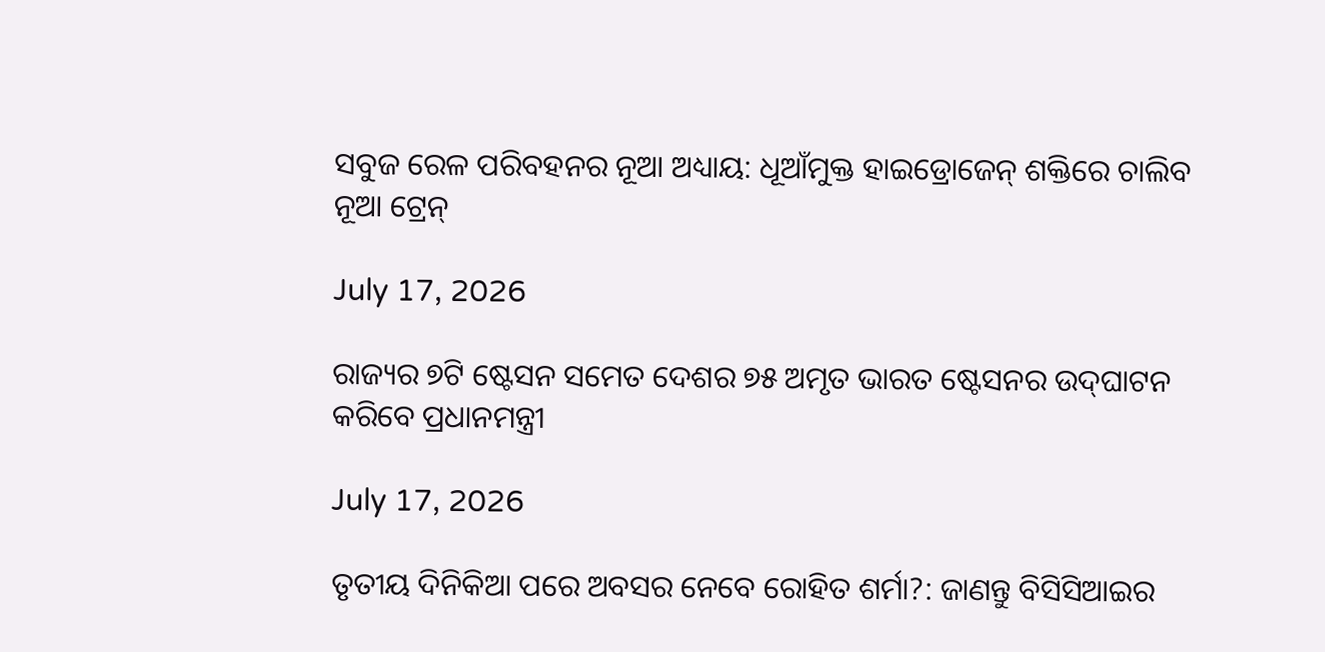ସବୁଜ ରେଳ ପରିବହନର ନୂଆ ଅଧ୍ୟାୟ: ଧୂଆଁମୁକ୍ତ ହାଇଡ୍ରୋଜେନ୍ ଶକ୍ତିରେ ଚାଲିବ ନୂଆ ଟ୍ରେନ୍

July 17, 2026

ରାଜ୍ୟର ୭ଟି ଷ୍ଟେସନ ସମେତ ଦେଶର ୭୫ ଅମୃତ ଭାରତ ଷ୍ଟେସନର ଉଦ୍‌ଘାଟନ କରିବେ ପ୍ରଧାନମନ୍ତ୍ରୀ

July 17, 2026

ତୃତୀୟ ଦିନିକିଆ ପରେ ଅବସର ନେବେ ରୋହିତ ଶର୍ମା?: ଜାଣନ୍ତୁ ବିସିସିଆଇର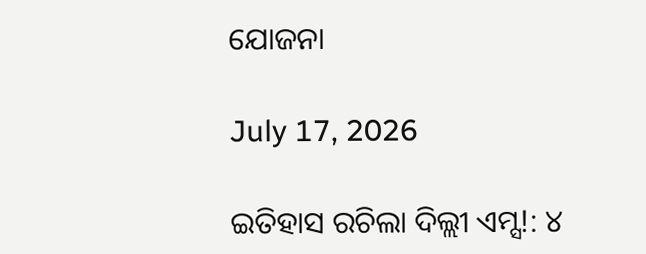ଯୋଜନା

July 17, 2026

ଇତିହାସ ରଚିଲା ଦିଲ୍ଲୀ ଏମ୍ସ!: ୪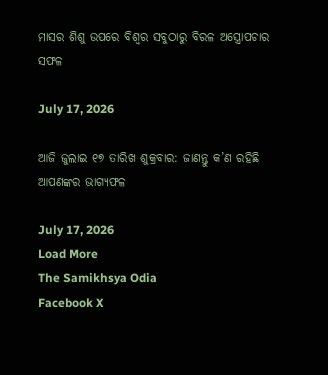ମାସର ଶିଶୁ ଉପରେ ବିଶ୍ୱର ସବୁଠାରୁ ବିରଳ ଅସ୍ତ୍ରୋପଚାର ସଫଳ

July 17, 2026

ଆଜି ଜୁଲାଇ ୧୭ ତାରିଖ ଶୁକ୍ରବାର: ଜାଣନ୍ତୁ କ’ଣ ରହିଛି ଆପଣଙ୍କର ଭାଗ୍ୟଫଳ

July 17, 2026
Load More
The Samikhsya Odia
Facebook X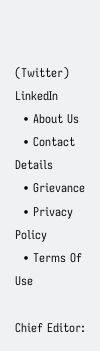(Twitter) LinkedIn
  • About Us
  • Contact Details
  • Grievance
  • Privacy Policy
  • Terms Of Use

Chief Editor: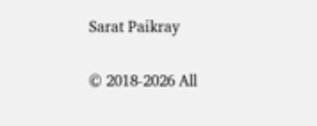Sarat Paikray

© 2018-2026 All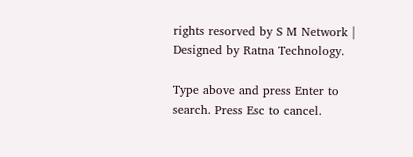rights resorved by S M Network | Designed by Ratna Technology.

Type above and press Enter to search. Press Esc to cancel.